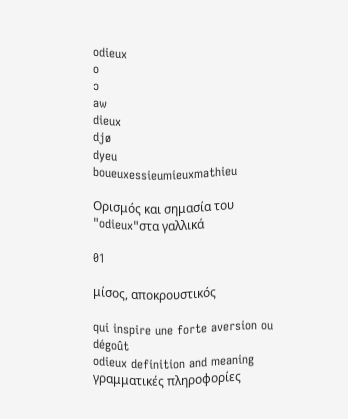odieux
o
ɔ
aw
dieux
djø
dyeu
boueuxessieumieuxmathieu

Ορισμός και σημασία του "odieux"στα γαλλικά

01

μίσος, αποκρουστικός

qui inspire une forte aversion ou dégoût
odieux definition and meaning
γραμματικές πληροφορίες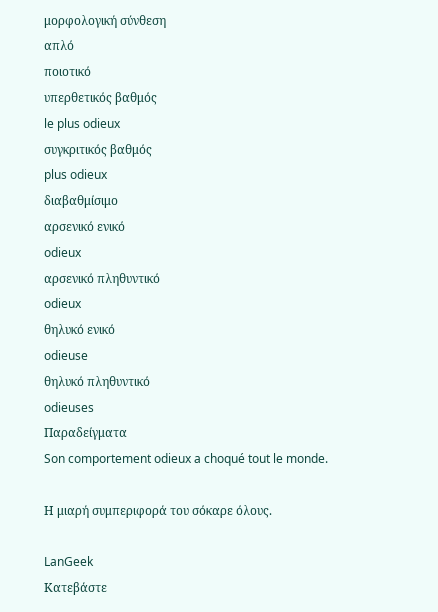μορφολογική σύνθεση
απλό
ποιοτικό
υπερθετικός βαθμός
le plus odieux
συγκριτικός βαθμός
plus odieux
διαβαθμίσιμο
αρσενικό ενικό
odieux
αρσενικό πληθυντικό
odieux
θηλυκό ενικό
odieuse
θηλυκό πληθυντικό
odieuses
Παραδείγματα
Son comportement odieux a choqué tout le monde.

Η μιαρή συμπεριφορά του σόκαρε όλους.

LanGeek
Κατεβάστε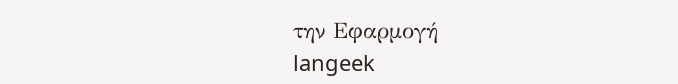την Εφαρμογή
langeek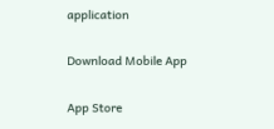application

Download Mobile App

App Store